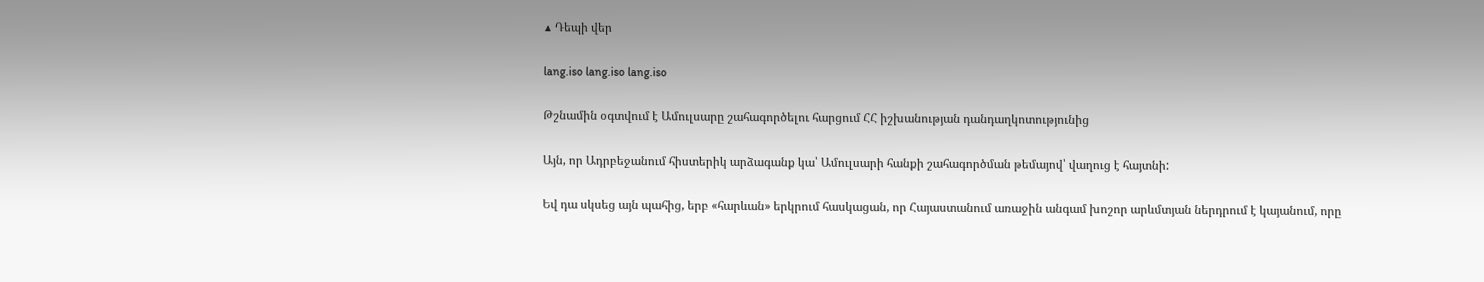▲ Դեպի վեր

lang.iso lang.iso lang.iso

Թշնամին օգտվում է Ամուլսարը շահագործելու հարցում ՀՀ իշխանության դանդաղկոտությունից

Այն, որ Ադրբեջանում հիստերիկ արձագանք կա՝ Ամուլսարի հանքի շահագործման թեմայով՝ վաղուց է հայտնի:

Եվ դա սկսեց այն պահից, երբ «հարևան» երկրում հասկացան, որ Հայաստանում առաջին անգամ խոշոր արևմտյան ներդրում է կայանում, որը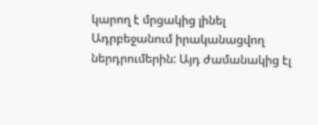կարող է մրցակից լինել Ադրբեջանում իրականացվող ներդրումերին: Այդ ժամանակից էլ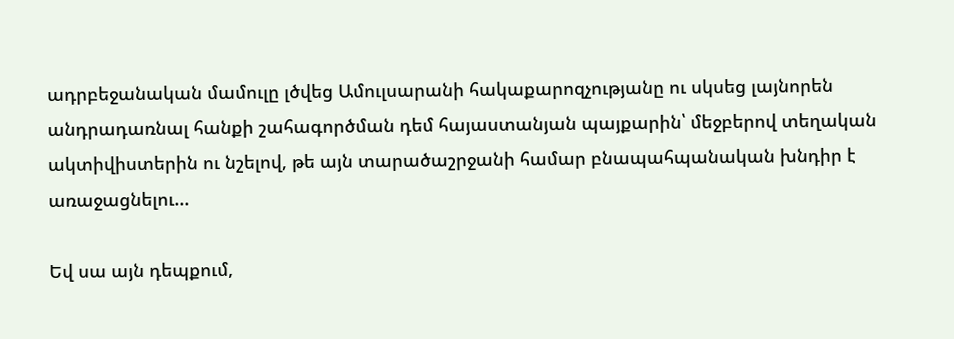ադրբեջանական մամուլը լծվեց Ամուլսարանի հակաքարոզչությանը ու սկսեց լայնորեն անդրադառնալ հանքի շահագործման դեմ հայաստանյան պայքարին՝ մեջբերով տեղական ակտիվիստերին ու նշելով, թե այն տարածաշրջանի համար բնապահպանական խնդիր է առաջացնելու...

Եվ սա այն դեպքում,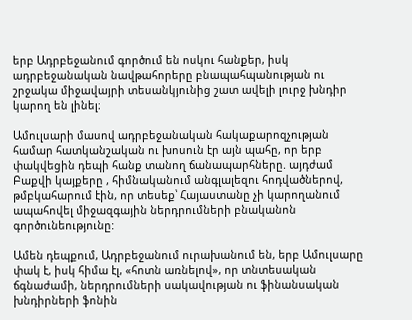երբ Ադրբեջանում գործում են ոսկու հանքեր, իսկ ադրբեջանական նավթահորերը բնապահպանության ու շրջակա միջավայրի տեսանկյունից շատ ավելի լուրջ խնդիր կարող են լինել։

Ամուլսարի մասով ադրբեջանական հակաքարոզչության համար հատկանշական ու խոսուն էր այն պահը, որ երբ փակվեցին դեպի հանք տանող ճանապարհները. այդժամ Բաքվի կայքերը , հիմնականում անգլալեզու հոդվածներով, թմբկահարում էին, որ տեսեք՝ Հայաստանը չի կարողանում ապահովել միջազգային ներդրումների բնականոն գործունեությունը:

Ամեն դեպքում, Ադրբեջանում ուրախանում են, երբ Ամուլսարը փակ է, իսկ հիմա էլ, «հոտն առնելով», որ տնտեսական ճգնաժամի, ներդրումների սակավության ու ֆինանսական խնդիրների ֆոնին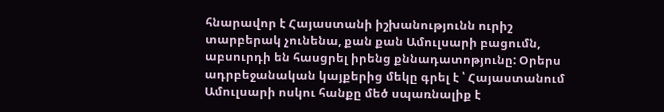հնարավոր է Հայաստանի իշխանությունն ուրիշ տարբերակ չունենա, քան քան Ամուլսարի բացումն, աբսուրդի են հասցրել իրենց քննադատոթյունը: Օրերս ադրբեջանական կայքերից մեկը գրել է ՝ Հայաստանում Ամուլսարի ոսկու հանքը մեծ սպառնալիք է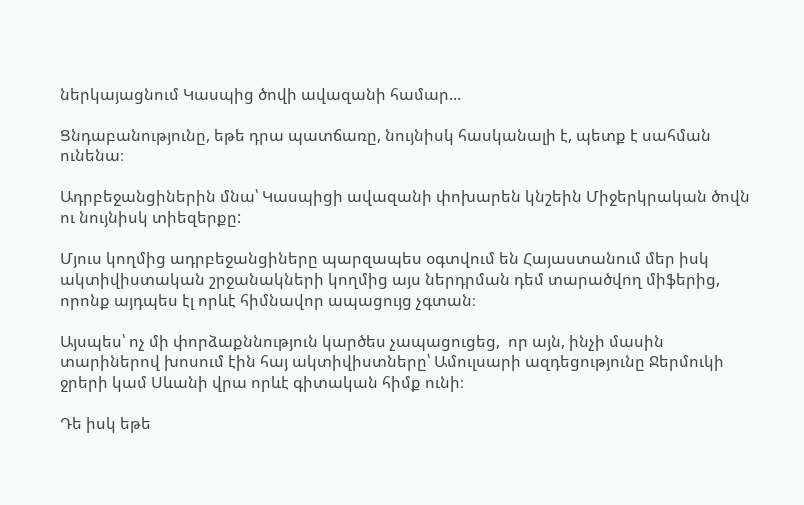ներկայացնում Կասպից ծովի ավազանի համար...

Ցնդաբանությունը, եթե դրա պատճառը, նույնիսկ հասկանալի է, պետք է սահման ունենա։

Ադրբեջանցիներին մնա՝ Կասպիցի ավազանի փոխարեն կնշեին Միջերկրական ծովն ու նույնիսկ տիեզերքը:

Մյուս կողմից ադրբեջանցիները պարզապես օգտվում են Հայաստանում մեր իսկ ակտիվիստական շրջանակների կողմից այս ներդրման դեմ տարածվող միֆերից, որոնք այդպես էլ որևէ հիմնավոր ապացույց չգտան։

Այսպես՝ ոչ մի փորձաքննություն կարծես չապացուցեց,  որ այն, ինչի մասին տարիներով խոսում էին հայ ակտիվիստները՝ Ամուլսարի ազդեցությունը Ջերմուկի ջրերի կամ Սևանի վրա որևէ գիտական հիմք ունի։

Դե իսկ եթե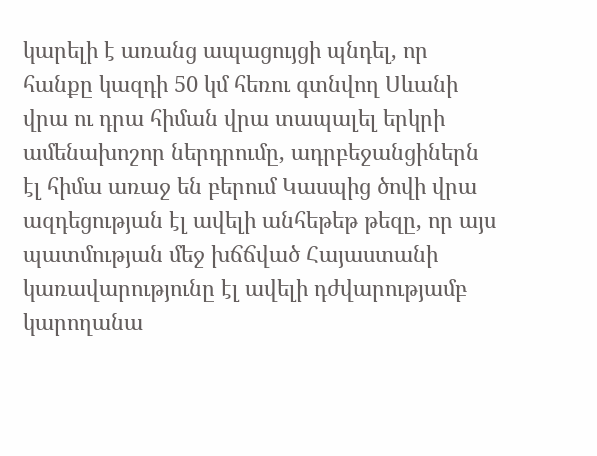կարելի է առանց ապացույցի պնդել, որ հանքը կազդի 50 կմ հեռու գտնվող Սևանի վրա ու դրա հիման վրա տապալել երկրի ամենախոշոր ներդրումը, ադրբեջանցիներն էլ հիմա առաջ են բերում Կասպից ծովի վրա ազդեցության էլ ավելի անհեթեթ թեզը, որ այս  պատմության մեջ խճճված Հայաստանի կառավարությունը էլ ավելի դժվարությամբ կարողանա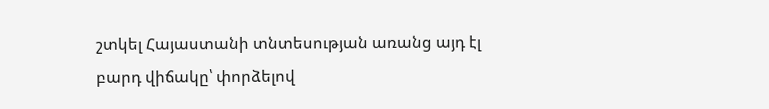շտկել Հայաստանի տնտեսության առանց այդ էլ բարդ վիճակը՝ փորձելով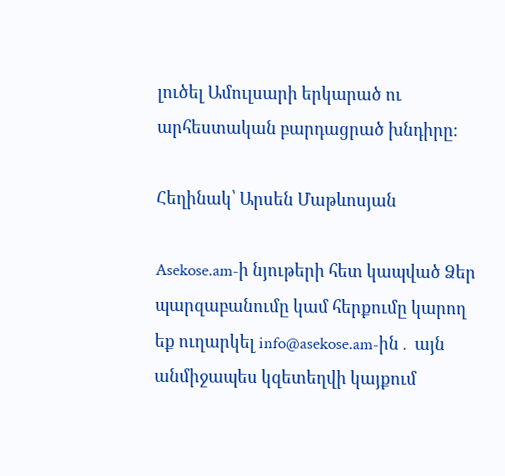լուծել Ամուլսարի երկարած ու արհեստական բարդացրած խնդիրը։

Հեղինակ՝ Արսեն Մաթևոսյան

Asekose.am-ի նյութերի հետ կապված Ձեր պարզաբանումը կամ հերքումը կարող եք ուղարկել info@asekose.am-ին․ այն անմիջապես կզետեղվի կայքում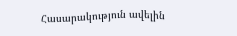Հասարակություն ավելին